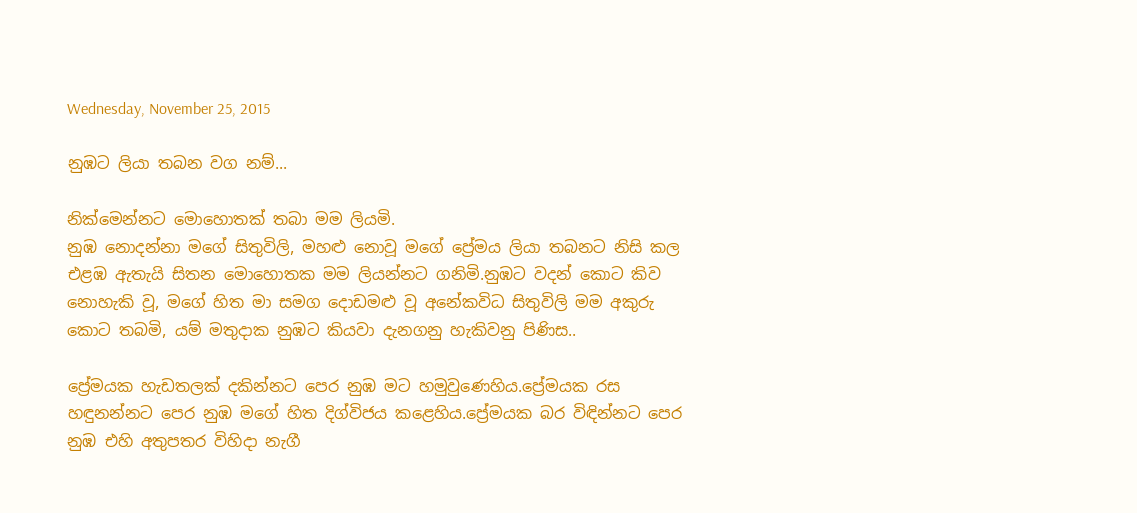Wednesday, November 25, 2015

නුඹට ලියා තබන වග නම්...

නික්මෙන්නට මොහොතක් තබා මම ලියමි.
නුඹ නොදන්නා මගේ සිතුවිලි, මහළු නොවූ මගේ ප්‍රේමය ලියා තබනට නිසි කල එළඹ ඇතැයි සිතන මොහොතක මම ලියන්නට ගනිමි.නුඹට වදන් කොට කිව නොහැකි වූ, මගේ හිත මා සමග දොඩමළු වූ අනේකවිධ සිතුවිලි මම අකුරු කොට තබමි, යම් මතුදාක නුඹට කියවා දැනගනු හැකිවනු පිණිස..

ප්‍රේමයක හැඩතලක් දකින්නට පෙර නුඹ මට හමුවුණෙහිය.ප්‍රේමයක රස හඳුනන්නට පෙර නුඹ මගේ හිත දිග්විජය කළෙහිය.ප්‍රේමයක බර විඳින්නට පෙර නුඹ එහි අතුපතර විහිදා නැගී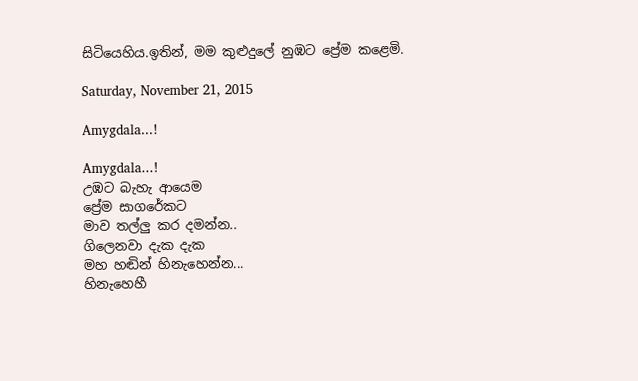සිටියෙහිය.ඉතින්, මම කුළුදුලේ නුඹට ප්‍රේම කළෙමි.

Saturday, November 21, 2015

Amygdala...!

Amygdala...!
උඹට බැහැ ආයෙම
ප්‍රේම සාගරේකට
මාව තල්ලු කර දමන්න..
ගිලෙනවා දැක දැක
මහ හඬින් හිනැහෙන්න...
හිනැහෙහී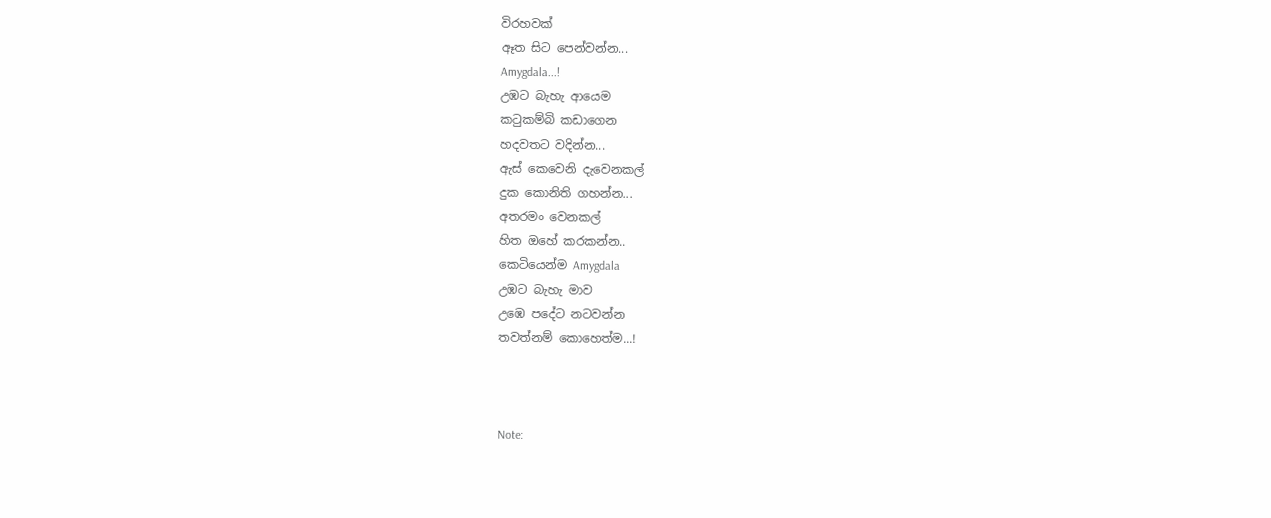විරහවක්
ඈත සිට පෙන්වන්න...
Amygdala...!
උඹට බැහැ ආයෙම
කටුකම්බි කඩාගෙන
හදවතට වදින්න...
ඇස් කෙවෙනි දැවෙනකල්
දුක කොනිති ගහන්න...
අතරමං වෙනකල්
හිත ඔහේ කරකන්න..
කෙටියෙන්ම Amygdala
උඹට බැහැ මාව
උඹෙ පදේට නටවන්න
තවත්නම් කොහෙත්ම...!



Note: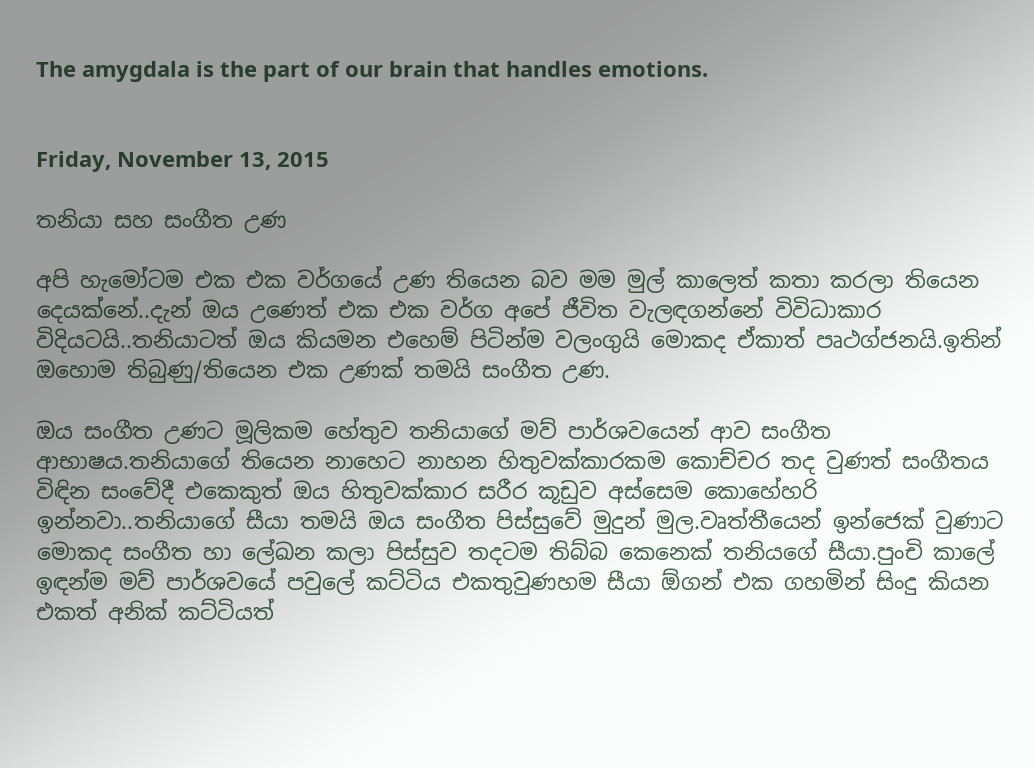The amygdala is the part of our brain that handles emotions.


Friday, November 13, 2015

තනියා සහ සංගීත උණ

අපි හැමෝටම එක එක වර්ගයේ උණ තියෙන බව මම මුල් කාලෙත් කතා කරලා තියෙන දෙයක්නේ..දැන් ඔය උණෙත් එක එක වර්ග අපේ ජීවිත වැලඳගන්නේ විවිධාකාර විදියටයි..තනියාටත් ඔය කියමන එහෙම් පිටින්ම වලංගුයි මොකද ඒකාත් පෘථග්ජනයි.ඉතින් ඔහොම තිබුණු/තියෙන එක උණක් තමයි සංගීත උණ.

ඔය සංගීත උණට මූලිකම හේතුව තනියාගේ මව් පාර්ශවයෙන් ආව සංගීත ආභාෂය.තනියාගේ තියෙන නාහෙට නාහන හිතුවක්කාරකම කොච්චර තද වුණත් සංගීතය විඳින සංවේදී එකෙකුත් ඔය හිතුවක්කාර සරීර කූඩුව අස්සෙම කොහේහරි ඉන්නවා..තනියාගේ සීයා තමයි ඔය සංගීත පිස්සුවේ මුදුන් මුල.වෘත්තීයෙන් ඉන්ජෙක් වුණාට මොකද සංගීත හා ලේඛන කලා පිස්සුව තදටම තිබ්බ කෙනෙක් තනියගේ සීයා.පුංචි කාලේ ඉඳන්ම මව් පාර්ශවයේ පවුලේ කට්ටිය එකතුවුණහම සීයා ඕගන් එක ගහමින් සිංදු කියන එකත් අනික් කට්ටියත්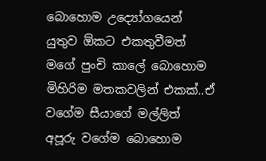බොහොම උද්‍යෝගයෙන් යුතුව ඕකට එකතුවීමත් මගේ පුංචි කාලේ බොහොම මිහිරිම මතකවලින් එකක්..ඒ වගේම සීයාගේ මල්ලිත් අපූරු වගේම බොහොම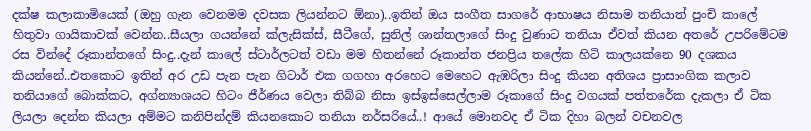දක්ෂ කලාකාමියෙක් (ඔහු ගැන වෙනමම දවසක ලියන්නට ඕනා)..ඉතින් ඔය සංගීත සාගරේ ආභාෂය නිසාම තනියාත් පුංචි කාලේ හිතුවා ගායිකාවක් වෙන්න..සීයලා ගයන්නේ ක්ලැසික්ස්, සීටීගේ, සුනිල් ශාන්තලාගේ සිංදු වුණාට තනියා ඒවත් කියන අතරේ උපරිමේටම රස වින්දේ රූකාන්තගේ සිංදු..දැන් කාලේ ස්ටාර්ලටත් වඩා මම හිතන්නේ රූකාන්ත ජනප්‍රිය තලේක හිටි කාලයක්නෙ 90 දශකය කියන්නේ..එතකොට ඉතින් අර උඩ පැන පැන ගිටාර් එක ගගහා අරහෙට මෙහෙට ඇඹරිලා සිංදු කියන අතිශය ප්‍රාසාංගික කලාව තනියාගේ බොක්කට, අග්න්‍යාශයට හිටං ජීර්ණය වෙලා තිබ්බ නිසා ඉස්ඉස්සෙල්ලාම රූකාගේ සිංදු වගයක් පත්තරේක දැකලා ඒ ටික ලියලා දෙන්න කියලා අම්මට කනිපින්දම් කියනකොට තනියා නර්සරියේ..! ආයේ මොනවද ඒ ටික දිහා බලන් වචනවල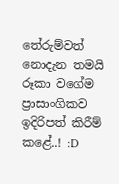තේරුම්වත් නොදැන තමයි රූකා වගේම ප්‍රාසාංගිකව ඉදිරිපත් කිරීම් කළේ..! :D